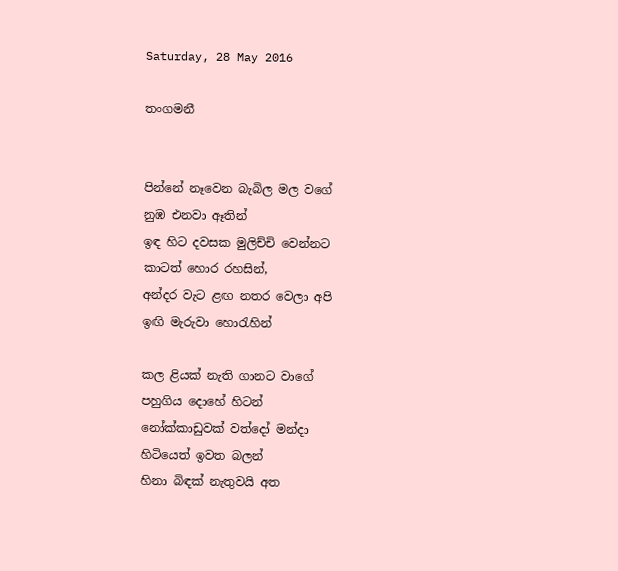Saturday, 28 May 2016

තංගමනී


පින්නේ නෑවෙන බැබිල මල වගේ
නුඹ එනවා ඈතින්
ඉඳ හිට දවසක මුලිච්චි වෙන්නට
කාටත් හොර රහසින්,
අන්දර වැට ළඟ නතර වෙලා අපි
ඉඟි මැරුවා හොරැහින්

කල ළියක් නැති ගානට වාගේ
පහුගිය දොහේ හිටන්
නෝක්කාඩුවක් වත්දෝ මන්දා
හිටියෙත් ඉවත බලන්
හිනා බිඳක් නැතුවයි අත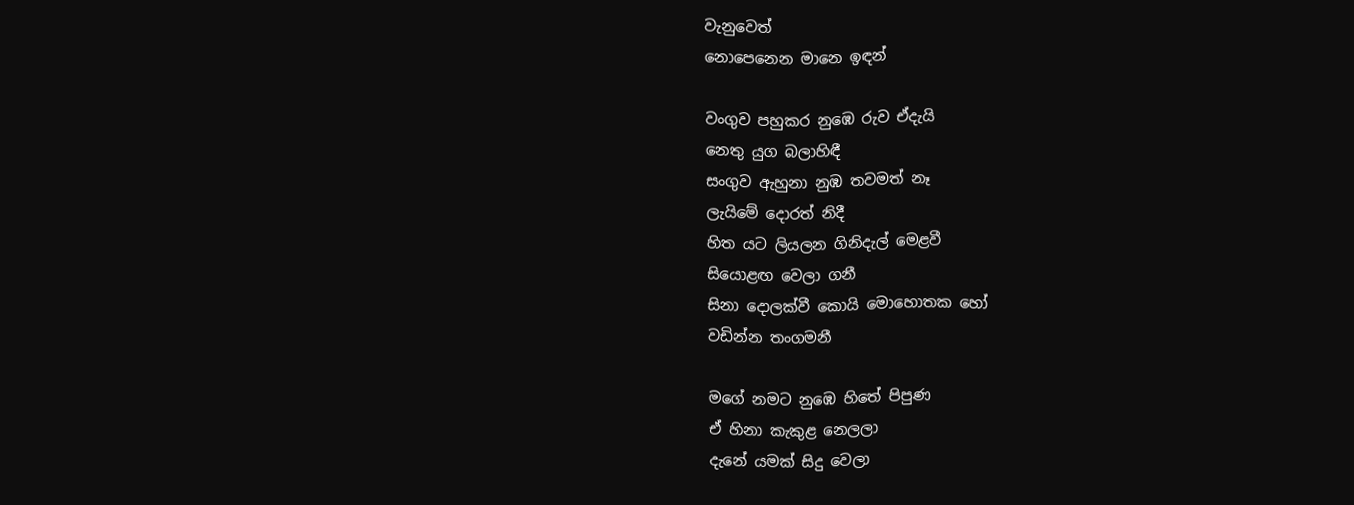වැනුවෙත්
නොපෙනෙන මානෙ ඉඳන්

වංගුව පහුකර නුඹෙ රුව ඒදැයි
නෙතු යුග බලාහිඳී
සංගුව ඇහුනා නුඹ තවමත් නෑ
ලැයිමේ දොරත් නිදී
හිත යට ලියලන ගිනිදැල් මෙළවී
සියොළඟ වෙලා ගනී
සිනා දොලක්වී කොයි මොහොතක හෝ
වඩින්න තංගමනී

මගේ නමට නුඹෙ හිතේ පිපුණ
ඒ හිනා කැකුළ නෙලලා
දැනේ යමක් සිදු වෙලා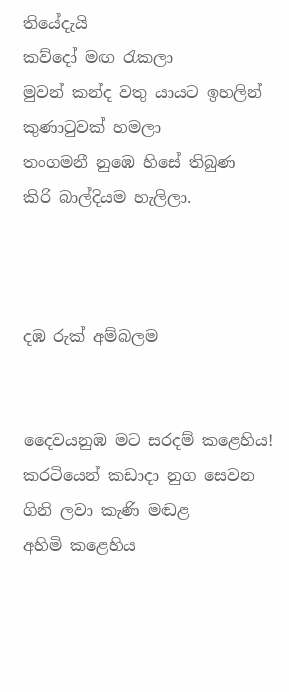තියේදැයි
කව්දෝ මඟ රැකලා
මුවන් කන්ද වතු යායට ඉහලින්
කුණාටුවක් හමලා
තංගමනී නුඹෙ හිසේ තිබුණ
කිරි බාල්දියම හැලිලා.



දඹ රුක් අම්බලම


දෛවයනුඹ මට සරදම් කළෙහිය!
කරටියෙන් කඩාදා නුග සෙවන
ගිනි ලවා කැණි මඬළ
අහිමි කළෙහිය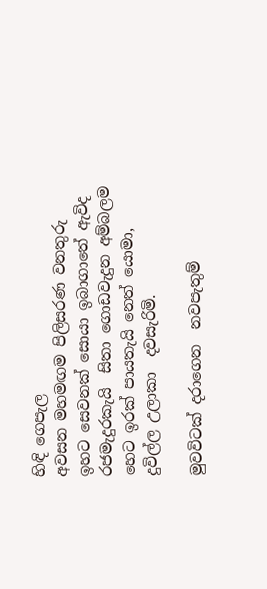හිඳි ගෙපැල
අවසන මහමඟම පිලිසරණ වනතුරු
ඉහට සෙවනක් සොයා ඉබාගාතේ ඇවිද
රජමැදුරකැයි  සිතා ගොඩවැදුන අම්බලම
හෙට ඉරක් පායතැයි නෙත් යොමා,
දුවිල්ල උලාකා  දවසැරිමි.

මුවවිටක් දරාගෙන  නවපැතුම්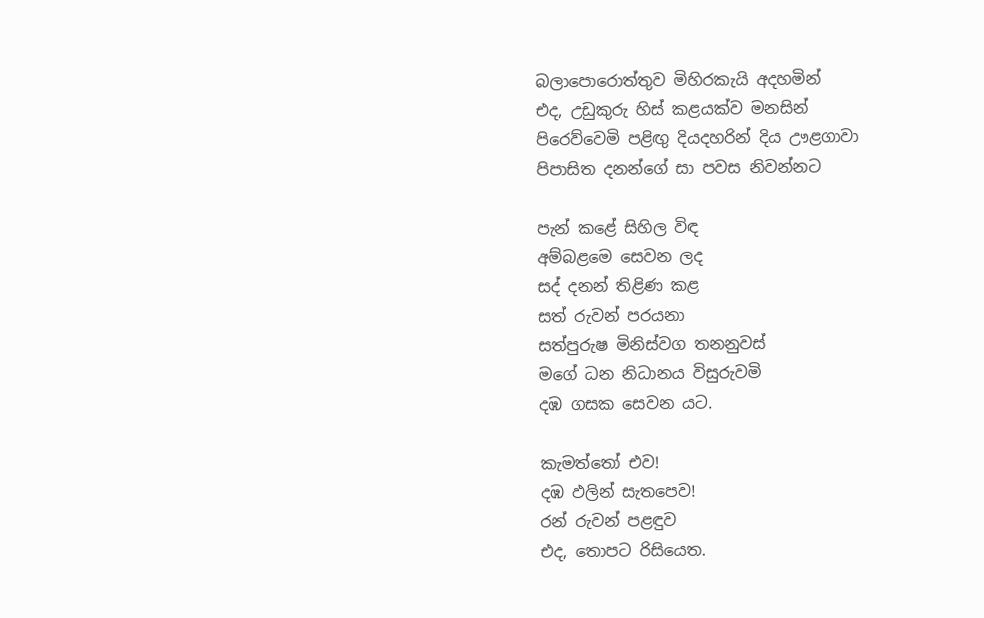බලාපොරොත්තුව මිහිරකැයි අදහමින්
එද, උඩුකුරු හිස් කළයක්ව මනසින්
පිරෙව්වෙමි පළිඟු දියදහරින් දිය ඌළගාවා
පිපාසිත දනන්ගේ සා පවස නිවන්නට

පැන් කළේ සිහිල විඳ
අම්බළමෙ සෙවන ලද
සද් දනන් තිළිණ කළ
සත් රුවන් පරයනා
සත්පුරුෂ මිනිස්වග තනනුවස්
මගේ ධන නිධානය විසුරුවමි
දඹ ගසක සෙවන යට.

කැමත්තෝ එව!
දඹ ඵලින් සැතපෙව!
රන් රුවන් පළඳුව
එද, තොපට රිසියෙත.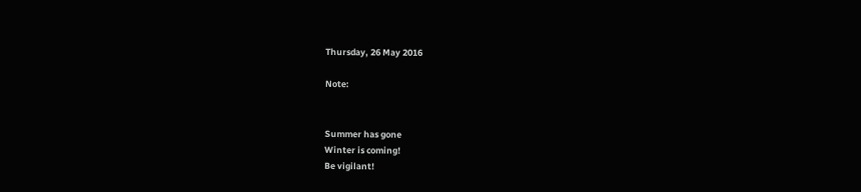Thursday, 26 May 2016

Note:


Summer has gone
Winter is coming!
Be vigilant!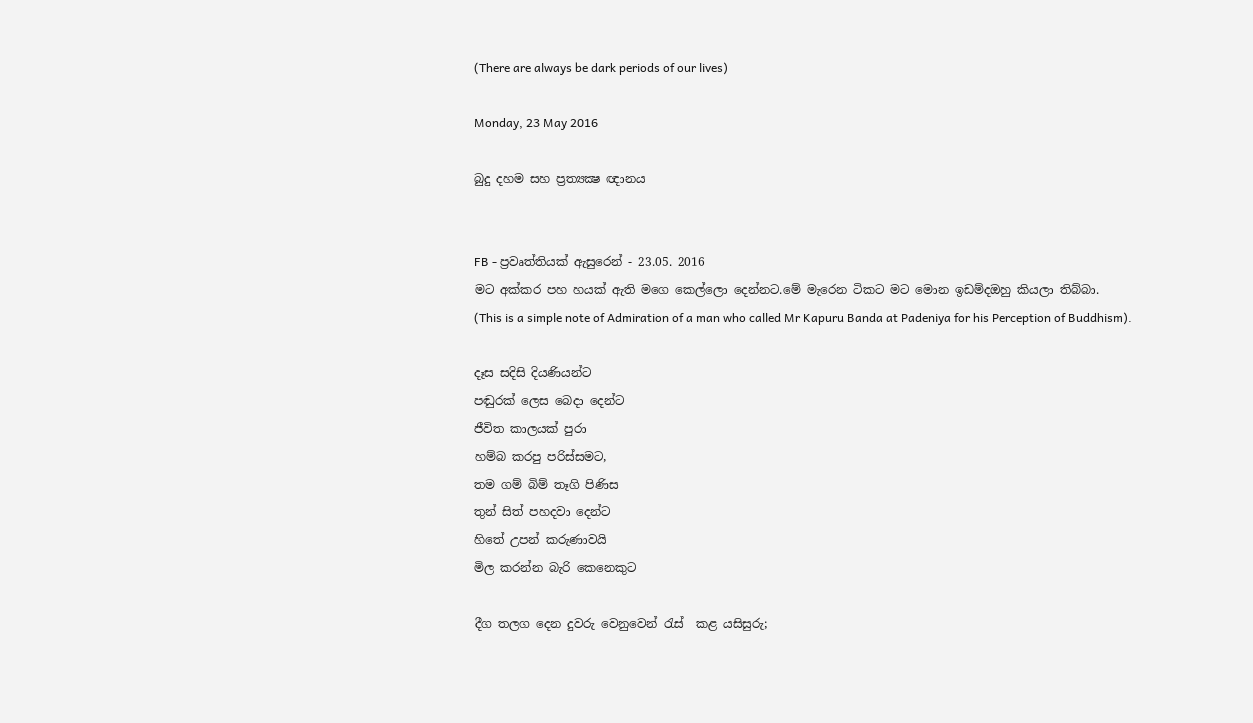(There are always be dark periods of our lives)

Monday, 23 May 2016

බුදු දහම සහ ප්‍රත්‍යක්‍ෂ ඥානය


FB - ප්‍රවෘත්තියක් ඇසුරෙන් - 23.05. 2016
මට අක්කර පහ හයක් ඇති මගෙ කෙල්ලො දෙන්නට.මේ මැරෙන ටිකට මට මොන ඉඩම්දඔහු කියලා තිබ්බා.
(This is a simple note of Admiration of a man who called Mr Kapuru Banda at Padeniya for his Perception of Buddhism).

දෑස සදිසි දියණියන්ට
පඬුරක් ලෙස බෙදා දෙන්ට
ජීවිත කාලයක් පුරා
හම්බ කරපු පරිස්සමට,
තම ගම් බිම් තෑගි පිණිස
තුන් සිත් පහදවා දෙන්ට
හිතේ උපන් කරුණාවයි
මිල කරන්න බැරි කෙනෙකුට

දීග තලග දෙන දුවරු වෙනුවෙන් රැස්  කළ යසිසුරු;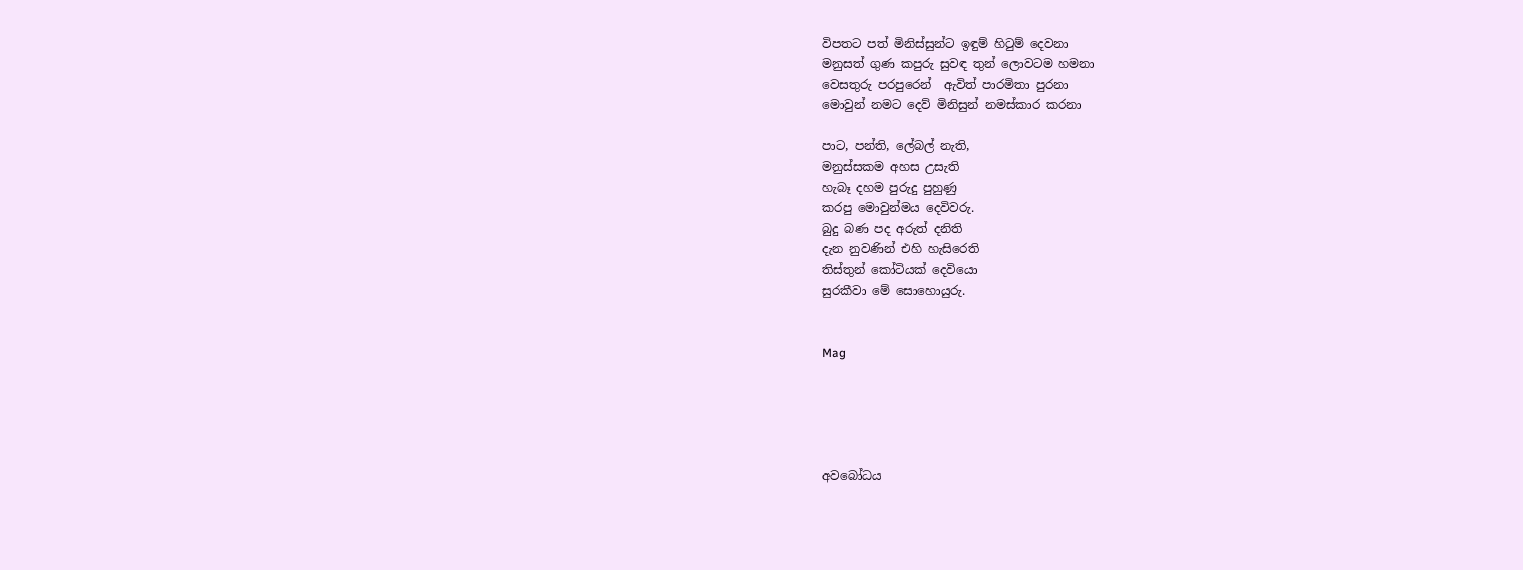විපතට පත් මිනිස්සුන්ට ඉඳුම් හිටුම් දෙවනා
මනුසත් ගුණ කපුරු සුවඳ තුන් ලොවටම හමනා
වෙසතුරු පරපුරෙන්  ඇවිත් පාරමිතා පුරනා
මොවුන් නමට දෙව් මිනිසුන් නමස්කාර කරනා

පාට, පන්ති, ලේබල් නැති,
මනුස්සකම අහස උසැති
හැබෑ දහම පුරුදු පුහුණු
කරපු මොවුන්මය දෙවිවරු.
බුදු බණ පද අරුත් දනිති
දැන නුවණින් එහි හැසිරෙති
තිස්තුන් කෝටියක් දෙවියො
සුරකීවා මේ සොහොයුරු.


Mag





අවබෝධය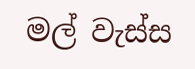මල් වැස්ස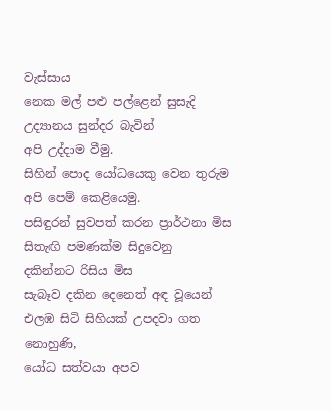වැස්සාය
නෙක මල් පළු පල්ළෙන් සුසැදි
උද්‍යානය සුන්දර බැවින්
අපි උද්දාම වීමු.
සිහින් පොද යෝධයෙකු වෙන තුරුම
අපි පෙම් කෙළියෙමු.
පසිඳුරන් සුවපත් කරන ප්‍රාර්ථනා මිස
සිතැඟි පමණක්ම සිදුවෙනු
දකින්නට රිසිය මිස
සැබෑව දකින දෙනෙත් අඳ වූයෙන්
එලඹ සිටි සිහියක් උපදවා ගත නොහුණි,
යෝධ සත්වයා අපව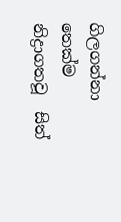ගිලගන්නා තෙක්ම
නිද්‍රාගතවූ  සිත්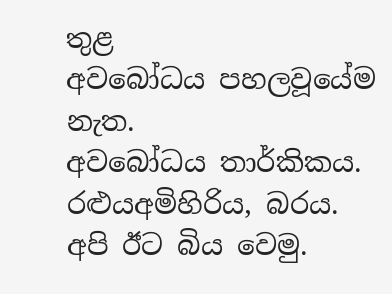තුළ
අවබෝධය පහලවූයේම නැත.
අවබෝධය තාර්කිකය.
රළුයඅමිහිරිය, බරය.
අපි ඊට බිය වෙමු.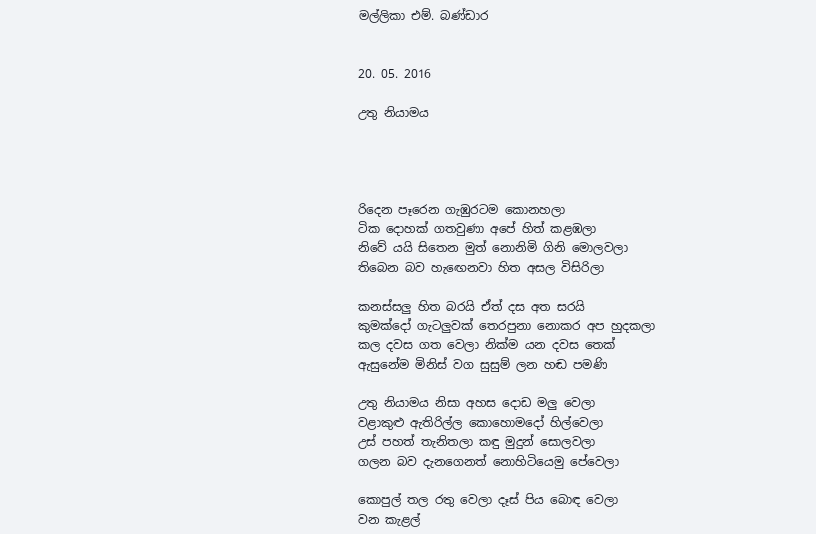මල්ලිකා එම්. බණ්ඩාර


20. 05. 2016

උතු නියාමය




රිදෙන පෑරෙන ගැඹුරටම කොනහලා
ටික දොහක් ගතවුණා අපේ හිත් කළඹලා
නිවේ යයි සිතෙන මුත් නොනිමි ගිනි මොලවලා
තිබෙන බව හැඟෙනවා හිත අසල විසිරිලා

කනස්සලු හිත බරයි ඒත් දස අත සරයි
කුමක්දෝ ගැටලුවක් තෙරපුනා නොකර අප හුදකලා
කල දවස ගත වෙලා නික්ම යන දවස තෙක්
ඇසුනේම මිනිස් වග සුසුම් ලන හඬ පමණි

උතු නියාමය නිසා අහස දොඩ මලු වෙලා
වළාකුළු ඇතිරිල්ල කොහොමදෝ හිල්වෙලා
උස් පහත් තැනිතලා කඳු මුදුන් සොලවලා
ගලන බව දැනගෙනත් නොහිටියෙමු පේවෙලා

කොපුල් තල රතු වෙලා දෑස් පිය බොඳ වෙලා
වන කැළල්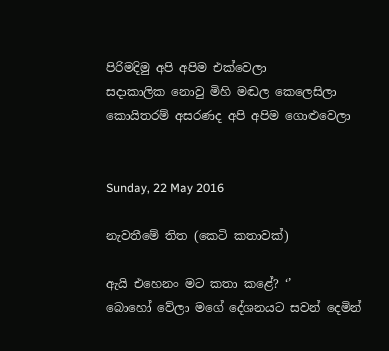පිරිමදිමු අපි අපිම එක්වෙලා
සදාකාලික නොවු මිහි මඬල කෙලෙසිලා
කොයිතරම් අසරණද අපි අපිම ගොළුවෙලා


Sunday, 22 May 2016

නැවතීමේ තිත (කෙටි කතාවක්)

ඇයි එහෙනං මට කතා කළේ? ‘’
බොහෝ වේලා මගේ දේශනයට සවන් දෙමින්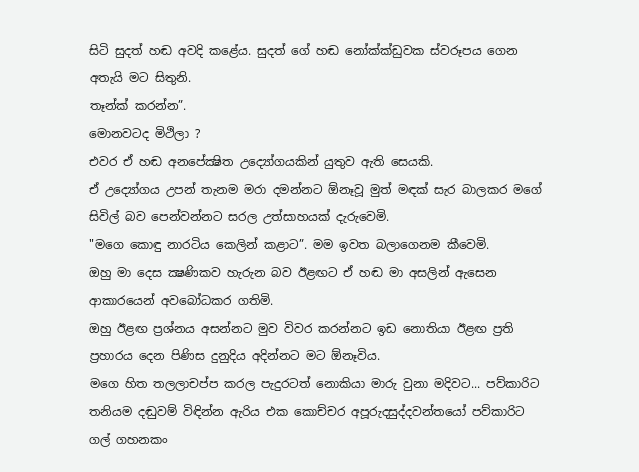සිටි සුදත් හඬ අවදි කළේය. සුදත් ගේ හඬ නෝක්ක්ඩුවක ස්වරූපය ගෙන අතැයි මට සිතුනි.
තෑන්ක් කරන්න”.
මොනවටද මිථිලා ?
එවර ඒ හඬ අනපේක්‍ෂිත උද්‍යෝගයකින් යුතුව ඇති සෙයකි.
ඒ උද්‍යෝගය උපන් තැනම මරා දමන්නට ඕනෑවූ මුත් මඳක් සැර බාලකර මගේ සිවිල් බව පෙන්වන්නට සරල උත්සාහයක් දැරුවෙමි.
"මගෙ කොඳු නාරටිය කෙලින් කළාට”. මම ඉවත බලාගෙනම කීවෙමි.
ඔහු මා දෙස ක්‍ෂණිකව හැරුන බව ඊළඟට ඒ හඬ මා අසලින් ඇසෙන ආකාරයෙන් අවබෝධකර ගතිමි.
ඔහු ඊළඟ ප්‍රශ්නය අසන්නට මුව විවර කරන්නට ඉඩ නොතියා ඊළඟ ප්‍රති ප්‍රහාරය දෙන පිණිස දුනුදිය අදින්නට මට ඕනෑවිය.
මගෙ හිත තලලාචප්ප කරල පැදුරටත් නොකියා මාරු වුනා මදිවට... පව්කාරිට තනියම දඬුවම් විඳින්න ඇරිය එක කොච්චර අපූරුදසුද්දවන්තයෝ පව්කාරිට ගල් ගහනකං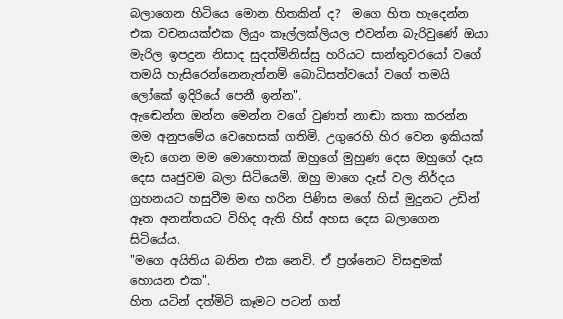බලාගෙන හිටියෙ මොන හිතකින් ද?  මගෙ හිත හැදෙන්න එක වචනයක්එක ලියුං කෑල්ලක්ලියල එවන්න බැරිවුණේ ඔයා මැරිල ඉපදුන නිසාද සුදත්මිනිස්සු හරියට සාන්තුවරයෝ වගේ තමයි හැසිරෙන්නෙනැත්නම් බොධිසත්වයෝ වගේ තමයි ලෝකේ ඉදිරියේ පෙනී ඉන්න".
ඇඬෙන්න ඔන්න මෙන්න වගේ වුණත් නාඬා කතා කරන්න මම අනුපමේය වෙහෙසක් ගතිමි. උගුරෙහි හිර වෙන ඉකියක් මැඩ ගෙන මම මොහොතක් ඔහුගේ මුහුණ දෙස ඔහුගේ දෑස දෙස ඍජුවම බලා සිටියෙමි. ඔහු මාගෙ දෑස් වල නිර්දය ග්‍රහනයට හසුවීම මඟ හරින පිණිස මගේ හිස් මුදුනට උඩින් ඈත අනන්තයට විහිද ඇති හිස් අහස දෙස බලාගෙන සිටියේය.
"මගෙ අයිතිය බනින එක නෙවි. ඒ ප්‍රශ්නෙට විසඳුමක් හොයන එක".
හිත යටින් දත්මිටි කෑමට පටන් ගත්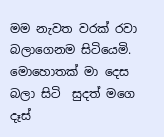මම නැවත වරක් රවා බලාගෙනම සිටියෙමි. මොහොතක් මා දෙස බලා සිටි  සුදත් මගෙ දෑස්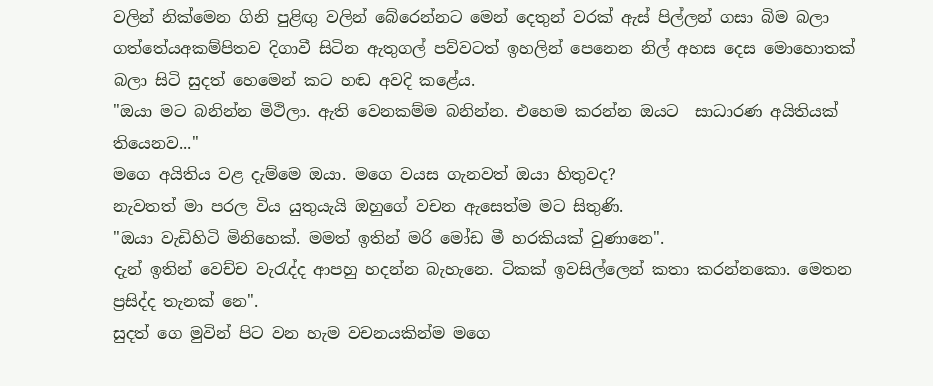වලින් නික්මෙන ගිනි පුළිඟු වලින් බේරෙන්නට මෙන් දෙතුන් වරක් ඇස් පිල්ලන් ගසා බිම බලා ගත්තේයඅකම්පිතව දිගාවී සිටින ඇතුගල් පව්වටත් ඉහලින් පෙනෙන නිල් අහස දෙස මොහොතක් බලා සිටි සුදත් හෙමෙන් කට හඬ අවදි කළේය.
"ඔයා මට බනින්න මිථිලා. ඇති වෙනකම්ම බනින්න. එහෙම කරන්න ඔයට  සාධාරණ අයිතියක් තියෙනව..."
මගෙ අයිතිය වළ දැම්මෙ ඔයා. මගෙ වයස ගැනවත් ඔයා හිතුවද?
නැවතත් මා පරල විය යුතුයැයි ඔහුගේ වචන ඇසෙත්ම මට සිතුණි.
"ඔයා වැඩිහිටි මිනිහෙක්. මමත් ඉතින් මරි මෝඩ මී හරකියක් වුණානෙ".
දැන් ඉතින් වෙච්ච වැරැද්ද ආපහු හදන්න බැහැනෙ. ටිකක් ඉවසිල්ලෙන් කතා කරන්නකො. මෙතන ප්‍රසිද්ද තැනක් නෙ".
සුදත් ගෙ මුවින් පිට වන හැම වචනයකින්ම මගෙ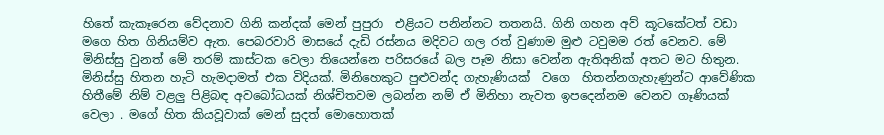හිතේ කැකෑරෙන වේදනාව ගිනි කන්දක් මෙන් පුපුරා  එළියට පනින්නට තතනයි. ගිනි ගහන අව් කූටකේටත් වඩා මගෙ හිත ගිනියම්ව ඇත. පෙබරවාරි මාසයේ දැඩි රස්නය මදිවට ගල රත් වුණාම මුළු ටවුමම රත් වෙනව. මේ මිනිස්සු වුනත් මේ තරම් කාස්ටක වෙලා තියෙන්නෙ පරිසරයේ බල පෑම නිසා වෙන්න ඇතිඅනික් අතට මට හිතුන.
මිනිස්සු හිතන හැටි හැමදාමත් එක විදියක්. මිනිහෙකුට පුළුවන්ද ගැහැණියක්  වගෙ  හිතන්නගැහැණුන්ට ආවේණික හිතීමේ නිම් වළලු පිළිබඳ අවබෝධයක් නිශ්චිතවම ලබන්න නම් ඒ මිනිහා නැවත ඉපදෙන්නම වෙනව ගෑණියක් වෙලා . මගේ හිත කියවූවාක් මෙන් සුදත් මොහොතක්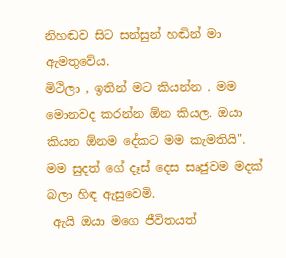නිහඬව සිට සන්සුන් හඬින් මා ඇමතුවේය.
මිථිලා , ඉතින් මට කියන්න . මම මොනවද කරන්න ඕන කියල. ඔයා කියන ඕනම දේකට මම කැමතියි".
මම සුදත් ගේ දෑස් දෙස සෘජුවම මදක් බලා හිඳ ඇසුවෙමි.
 ඇයි ඔයා මගෙ ජීවිතයත්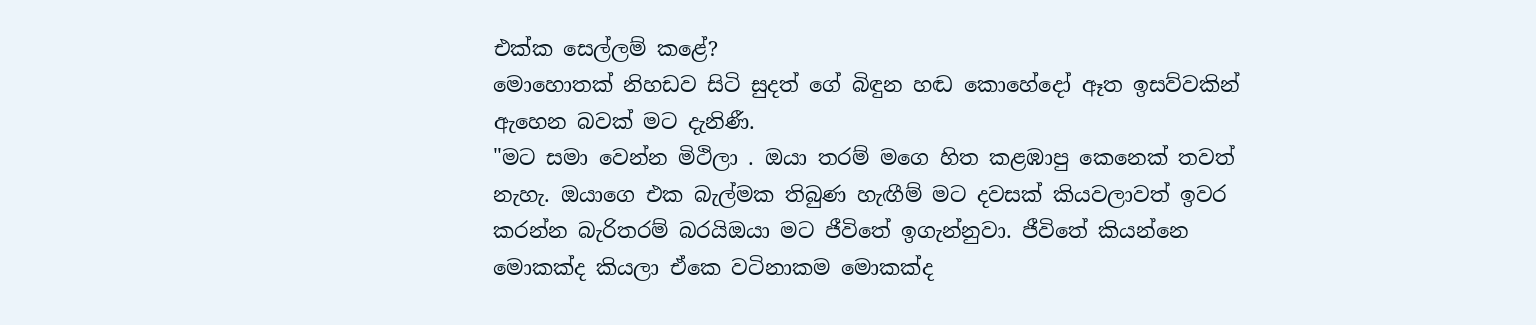එක්ක සෙල්ලම් කළේ?
මොහොතක් නිහඩව සිටි සුදත් ගේ බිඳුන හඬ කොහේදෝ ඈත ඉසව්වකින් ඇහෙන බවක් මට දැනිණී.
"මට සමා වෙන්න මිථිලා . ඔයා තරම් මගෙ හිත කළඹාපු කෙනෙක් තවත් නැහැ. ඔයාගෙ එක බැල්මක තිබුණ හැඟීම් මට දවසක් කියවලාවත් ඉවර කරන්න බැරිතරම් බරයිඔයා මට ජීවිතේ ඉගැන්නුවා. ජීවිතේ කියන්නෙ මොකක්ද කියලා ඒකෙ වටිනාකම මොකක්ද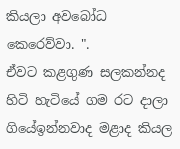කියලා අවබෝධ කෙරෙව්වා. ".
ඒවට කළගුණ සලකන්නද හිටි හැටියේ ගම රට දාලා ගියේඉන්නවාද මළාද කියල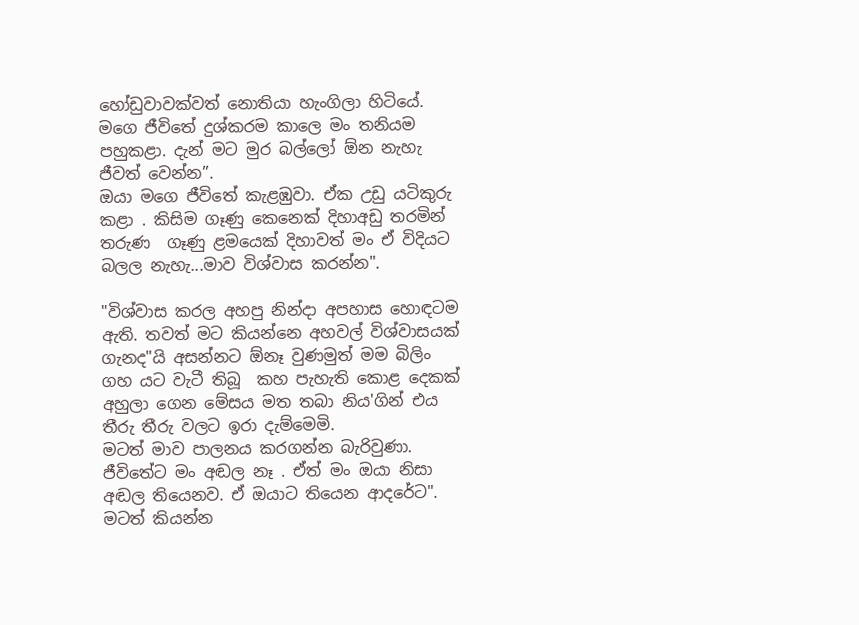හෝඩුවාවක්වත් නොතියා හැංගිලා හිටියේ. මගෙ ජීවිතේ දුශ්කරම කාලෙ මං තනියම පහුකළා. දැන් මට මුර බල්ලෝ ඕන නැහැ ජීවත් වෙන්න”.
ඔයා මගෙ ජීවිතේ කැළඹුවා. ඒක උඩු යටිකුරු කළා . කිසිම ගෑණු කෙනෙක් දිහාඅඩු තරමින් තරුණ  ගෑණු ළමයෙක් දිහාවත් මං ඒ විදියට බලල නැහැ...මාව විශ්වාස කරන්න".

"විශ්වාස කරල අහපු නින්දා අපහාස හොඳටම ඇති. තවත් මට කියන්නෙ අහවල් විශ්වාසයක් ගැනද"යි අසන්නට ඕනෑ වුණමුත් මම බිලිං ගහ යට වැටී තිබූ  කහ පැහැති කොළ දෙකක් අහුලා ගෙන මේසය මත තබා නිය'ගින් එය තීරු තීරු වලට ඉරා දැම්මෙමි.
මටත් මාව පාලනය කරගන්න බැරිවුණා. ජීවිතේට මං අඬල නෑ . ඒත් මං ඔයා නිසා අඬල තියෙනව. ඒ ඔයාට තියෙන ආදරේට".
මටත් කියන්න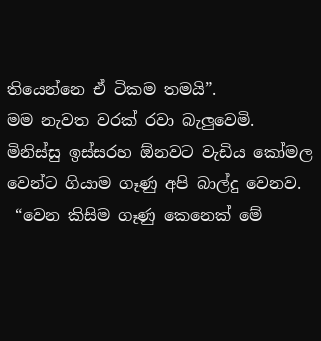තියෙන්නෙ ඒ ටිකම තමයි”.
මම නැවත වරක් රවා බැලුවෙමි.
මිනිස්සු ඉස්සරහ ඕනවට වැඩිය කෝමල වෙන්ට ගියාම ගෑණු අපි බාල්දු වෙනව.
 “වෙන කිසිම ගෑණු කෙනෙක් මේ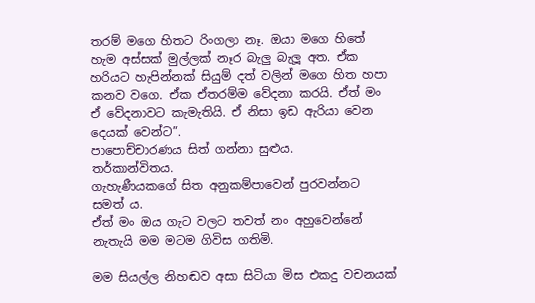තරම් මගෙ හිතට රිංගලා නෑ. ඔයා මගෙ හිතේ හැම අස්සක් මුල්ලක් නෑර බැලු බැලූ අත. ඒක හරියට හැපින්නක් සියුම් දත් වලින් මගෙ හිත හපා කනව වගෙ. ඒක ඒතරම්ම වේදනා කරයි. ඒත් මං ඒ වේදනාවට කැමැතියි. ඒ නිසා ඉඩ ඇරියා වෙන දෙයක් වෙන්ට”.
පාපොච්චාරණය සිත් ගන්නා සුළුය.
තර්කාන්විතය.
ගැහැණීයකගේ සිත අනුකම්පාවෙන් පුරවන්නට සමත්‍ ය.
ඒත් මං ඔය ගැට වලට තවත් නං අහුවෙන්නේ නැතැයි මම මටම ගිවිස ගතිමි.

මම සියල්ල නිහඬව අසා සිටියා මිස එකදු වචනයක්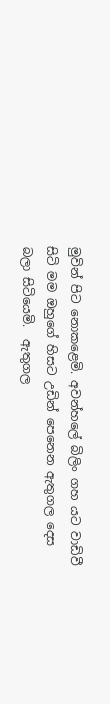මුවින් පිට නොකළෙමි. අවන්හලේ බිලිං ගහ යට වාඩිවී සිටි මම ඔහුගේ හිසට උඩින් පෙනෙන ඇතුගල දෙස බලා සිටියෙමි.  ඇතුගල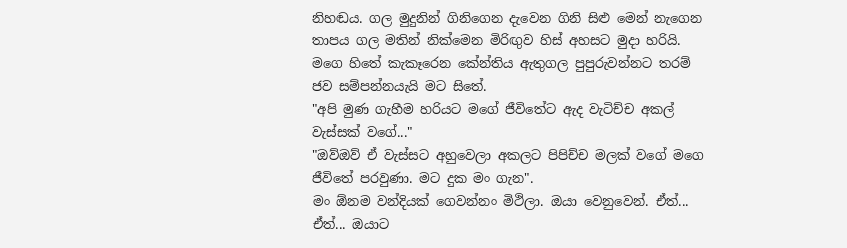නිහඬය. ගල මුදුනින් ගිනිගෙන දැවෙන ගිනි සිළු මෙන් නැගෙන තාපය ගල මතින් නික්මෙන මිරිඟුව හිස් අහසට මුදා හරියි. මගෙ හිතේ කැකෑරෙන කේන්තිය ඇතුගල පුපුරුවන්නට තරම් ජව සම්පන්නයැයි මට සිතේ.
"අපි මුණ ගැහීම හරියට මගේ ජීවිතේට ඇද වැටිච්ච අකල් වැස්සක් වගේ..."
"ඔව්ඔව් ඒ වැස්සට අහුවෙලා අකලට පිපිච්ච මලක් වගේ මගෙ ජීවිතේ පරවුණා. මට දුක මං ගැන".
මං ඕනම වන්දියක් ගෙවන්නං මිථිලා. ඔයා වෙනුවෙන්. ඒත්... ඒත්... ඔයාට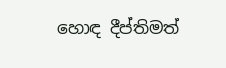හොඳ දීප්තිමත්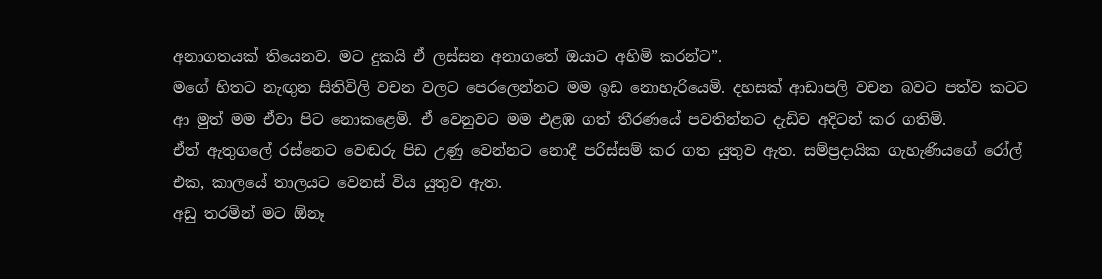අනාගතයක් තියෙනව. මට දුකයි ඒ ලස්සන අනාගතේ ඔයාට අහිමි කරන්ට”.
මගේ හිතට නැඟුන සිතිවිලි වචන වලට පෙරලෙන්නට මම ඉඩ නොහැරියෙමි. දහසක් ආඩාපලි වචන බවට පත්ව කටට ආ මුත් මම ඒවා පිට නොකළෙමි. ඒ වෙනුවට මම එළඹ ගත් තීරණයේ පවතින්නට දැඩිව අදිටන් කර ගතිමි.
ඒත් ඇතුගලේ රස්නෙට වෙඬරු පිඩ උණු වෙන්නට නොදී පරිස්සම් කර ගත යුතුව ඇත. සම්ප්‍රදායික ගැහැණියගේ රෝල් එක, කාලයේ තාලයට වෙනස් විය යුතුව ඇත.
අඩු තරමින් මට ඕනෑ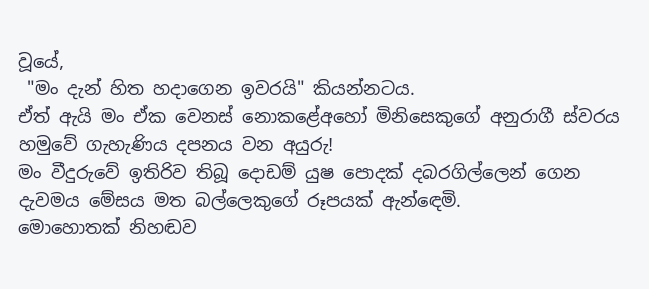වූයේ,
 "මං දැන් හිත හදාගෙන ඉවරයි" කියන්නටය.
ඒත් ඇයි මං ඒක වෙනස් නොකළේඅහෝ මිනිසෙකුගේ අනුරාගී ස්වරය හමුවේ ගැහැණිය දපනය වන අයුරු!
මං වීදුරුවේ ඉතිරිව තිබූ දොඩම් යුෂ පොදක් දබරගිල්ලෙන් ගෙන දැවමය මේසය මත බල්ලෙකුගේ රූපයක් ඇන්ඳෙමි.
මොහොතක් නිහඬව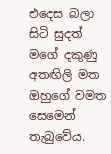එදෙස බලා සිටි සුදත් මගේ දකුණු අතඟිලි මත ඔහුගේ වමත සෙමෙන් තැබුවේය.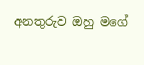අනතුරුව ඔහු මගේ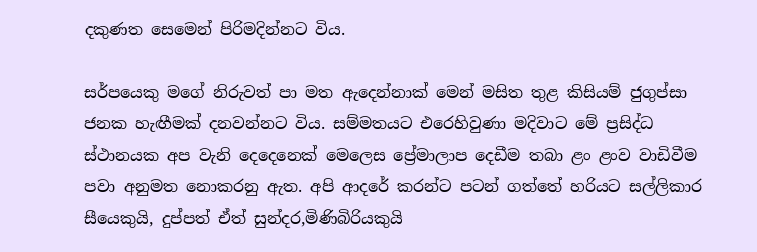දකුණත සෙමෙන් පිරිමදින්නට විය.

සර්පයෙකු මගේ නිරුවත් පා මත ඇදෙන්නාක් මෙන් මසිත තුළ කිසියම් ජුගුප්සා ජනක හැඟීමක් දනවන්නට විය. සම්මතයට එරෙහිවුණා මදිවාට මේ ප්‍රසිද්ධ ස්ථානයක අප වැනි දෙදෙනෙක් මෙලෙස ප්‍රේමාලාප දෙඩීම තබා ළං ළංව වාඩිවීම පවා අනුමත නොකරනු ඇත. අපි ආදරේ කරන්ට පටන් ගත්තේ හරියට සල්ලිකාර සීයෙකුයි, දුප්පත් ඒත් සුන්දර,මිණිබිරියකුයි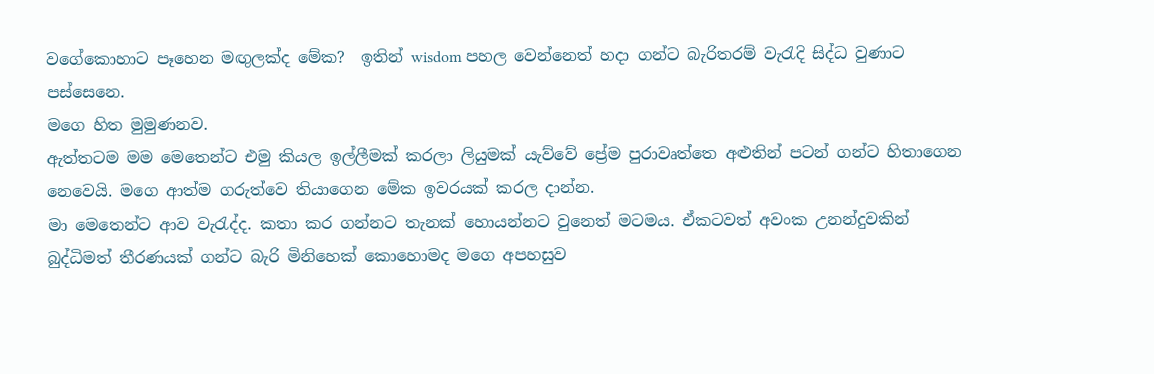වගේකොහාට පෑහෙන මඟුලක්ද මේක?  ඉතින් wisdom පහල වෙන්නෙත් හදා ගන්ට බැරිතරම් වැරැදි සිද්ධ වුණාට පස්සෙනෙ.
මගෙ හිත මුමුණනව.
ඇත්තටම මම මෙතෙන්ට එමු කියල ඉල්ලීමක් කරලා ලියුමක් යැව්වේ ප්‍රේම පුරාවෘත්තෙ අළුතින් පටන් ගන්ට හිතාගෙන නෙවෙයි. මගෙ ආත්ම ගරුත්වෙ තියාගෙන මේක ඉවරයක් කරල දාන්න.
මා මෙතෙන්ට ආව වැරැද්ද. කතා කර ගන්නට තැනක් හොයන්නට වුනෙත් මටමය. ඒකටවත් අවංක උනන්දුවකින් බුද්ධිමත් තීරණයක් ගන්ට බැරි මිනිහෙක් කොහොමද මගෙ අපහසුව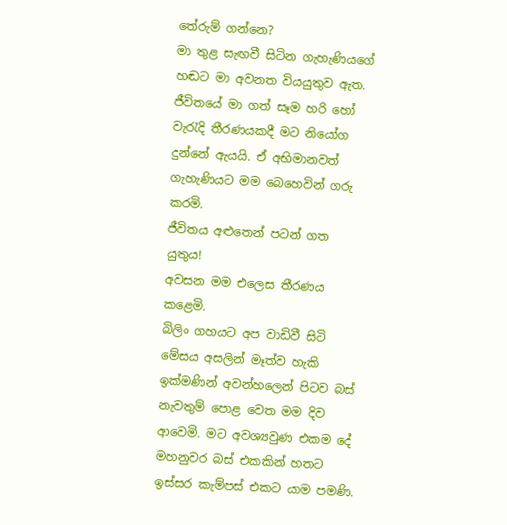තේරුම් ගන්නෙ?
මා තුළ සැඟවී සිටින ගැහැණියගේ හඬට මා අවනත වියයුතුව ඇත. ජීවිතයේ මා ගත් සෑම හරි හෝ වැරැදි තීරණයකදී මට නියෝග දුන්නේ ඇයයි. ඒ අභිමානවත් ගැහැණියට මම බෙහෙවින් ගරු කරමි.
ජීවිතය අළුතෙන් පටන් ගත යුතුය!
අවසන මම එලෙස තීරණය කළෙමි.
බිලිං ගහයට අප වාඩිවී සිටි මේසය අසලින් මෑත්ව හැකි ඉක්මණින් අවන්හලෙන් පිටව බස් නැවතුම් පොළ වෙත මම දිව ආවෙමි. මට අවශ්‍යවුණ එකම දේ මහනුවර බස් එකකින් හතට ඉස්සර කැම්පස් එකට යාම පමණි.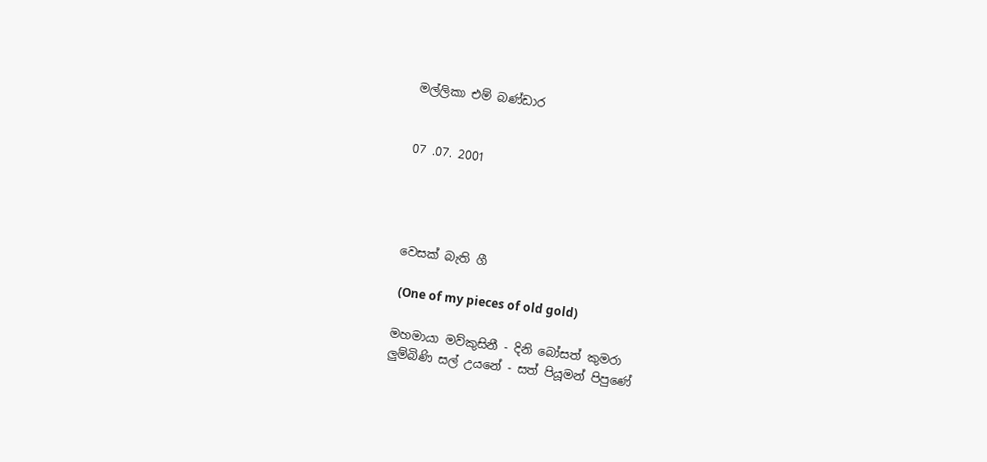මල්ලිකා එම් බණ්ඩාර


07 .07. 2001




වෙසක් බැති ගී

 (One of my pieces of old gold)

මහමායා මව්කුසිනී - දිනි බෝසත් කුමරා
ලුම්බිණි සල් උයනේ - සත් පියූමන් පිපුණේ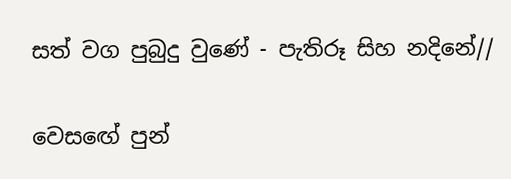සත් වග පුබුදු වුණේ - පැතිරූ සිහ නදිනේ//

වෙසඟේ පුන්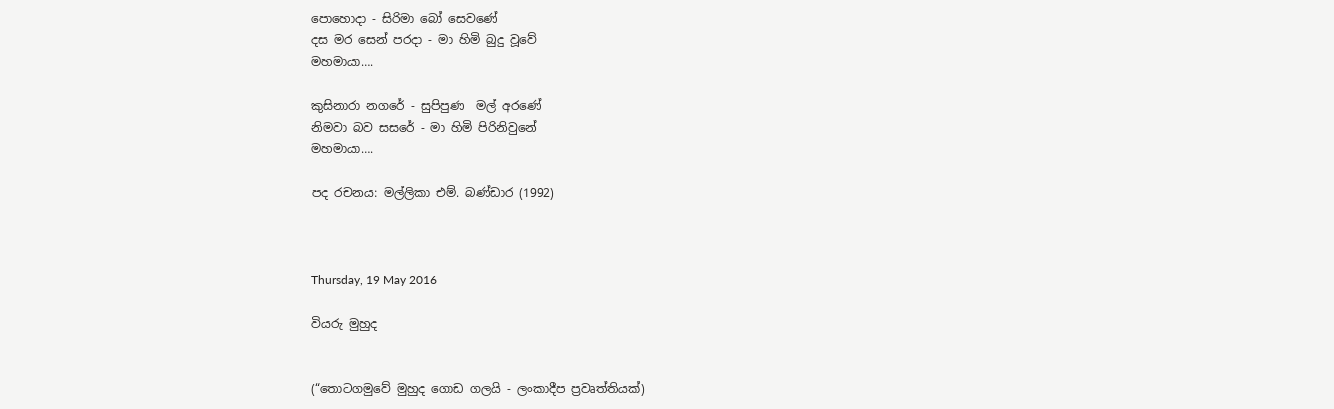පොහොදා - සිරිමා බෝ සෙවණේ
දස මර සෙන් පරදා - මා හිමි බුදු වූවේ
මහමායා….

කුසිනාරා නගරේ - සුපිපුණ  මල් අරණේ
නිමවා බව සසරේ - මා හිමි පිරිනිවුනේ
මහමායා….

පද රචනය: මල්ලිකා එම්. බණ්ඩාර (1992)



Thursday, 19 May 2016

වියරු මුහුද


(“තොටගමුවේ මුහුද ගොඩ ගලයි - ලංකාදීප ප්‍රවෘත්තියක්)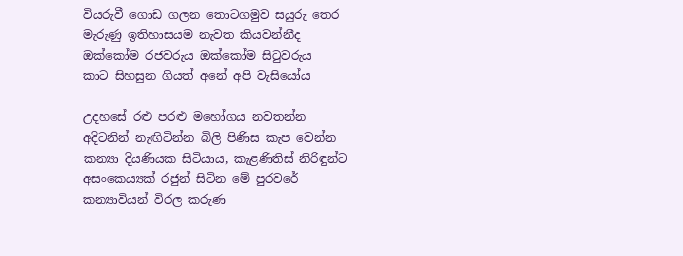වියරුවී ගොඩ ගලන තොටගමුව සයුරු තෙර
මැරුණු ඉතිහාසයම නැවත කියවන්නීද
ඔක්කෝම රජවරුය ඔක්කෝම සිටුවරුය
කාට සිහසුන ගියත් අනේ අපි වැසියෝය

උදහසේ රළු පරළු මහෝගය නවතන්න
අදිටනින් නැඟිටින්න බිලි පිණිස කැප වෙන්න
කන්‍යා දියණියක සිටියාය, කැළණිතිස් නිරිඳුන්ට
අසංකෙය්‍යක් රජුන් සිටින මේ පුරවරේ
කන්‍යාවියන් විරල කරුණ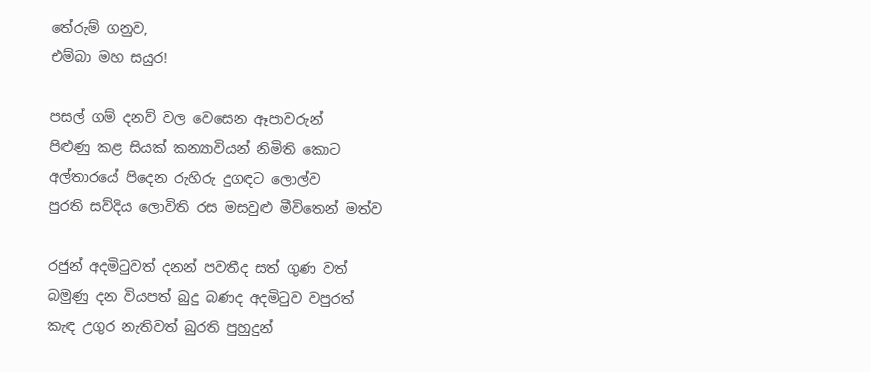තේරුම් ගනුව,
එම්බා මහ සයුර!

පසල් ගම් දනව් වල වෙසෙන ඈපාවරුන්
පිළුණු කළ සියක් කන්‍යාවියන් නිමිති කොට
අල්තාරයේ පිදෙන රුහිරු දුගඳට ලොල්ව
පුරති සව්දිය ලොවිති රස මසවුළු මීවිතෙන් මත්ව

රජුන් අදමිටුවත් දනන් පවතීද සත් ගුණ වත්
බමුණු දන වියපත් බුදු බණද අදමිටුව වපුරත්
කැඳ උගුර නැතිවත් බුරති පුහුදුන්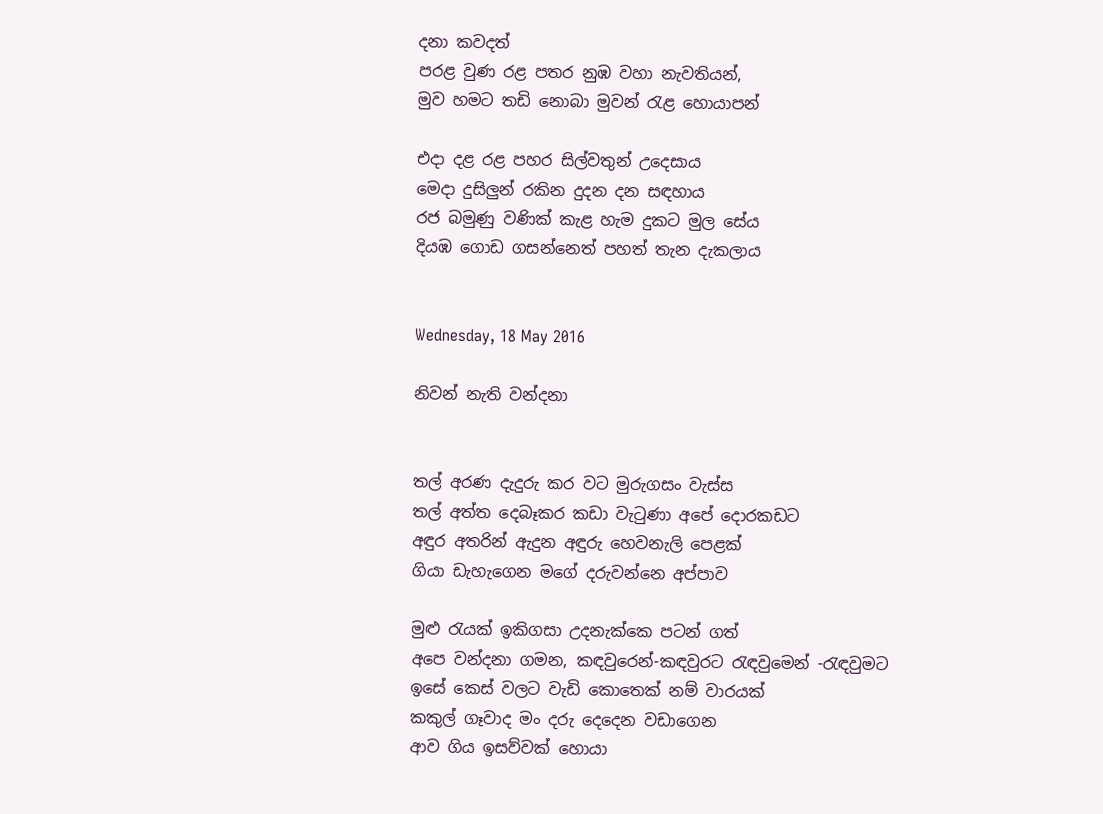දනා කවදත්
පරළ වුණ රළ පතර නුඹ වහා නැවතියන්,
මුව හමට තඩි නොබා මුවන් රැළ හොයාපන්

එදා දළ රළ පහර සිල්වතුන් උදෙසාය
මෙදා දුසිලුන් රකින දුදන දන සඳහාය
රජ බමුණු වණික් කැළ හැම දුකට මුල සේය
දියඹ ගොඩ ගසන්නෙත් පහත් තැන දැකලාය


Wednesday, 18 May 2016

නිවන් නැති වන්දනා


තල් අරණ දැදුරු කර වට මුරුගසං වැස්ස
තල් අත්ත දෙබෑකර කඩා වැටුණා අපේ දොරකඩට
අඳුර අතරින් ඇදුන අඳුරු හෙවනැලි පෙළක්
ගියා ඩැහැගෙන මගේ දරුවන්නෙ අප්පාව

මුළු රැයක් ඉකිගසා උදනැක්කෙ පටන් ගත්
අපෙ වන්දනා ගමන, කඳවුරෙන්-කඳවුරට රැඳවුමෙන් -රැඳවුමට
ඉසේ කෙස් වලට වැඩි කොතෙක් නම් වාරයක්
කකුල් ගෑවාද මං දරු දෙදෙන වඩාගෙන
ආව ගිය ඉසව්වක් හොයා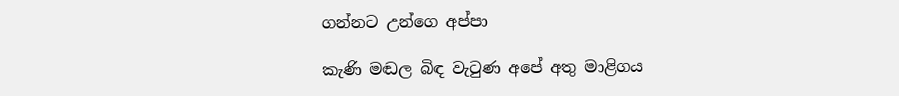ගන්නට උන්ගෙ අප්පා

කැණි මඬල බිඳ වැටුණ අපේ අතු මාළිගය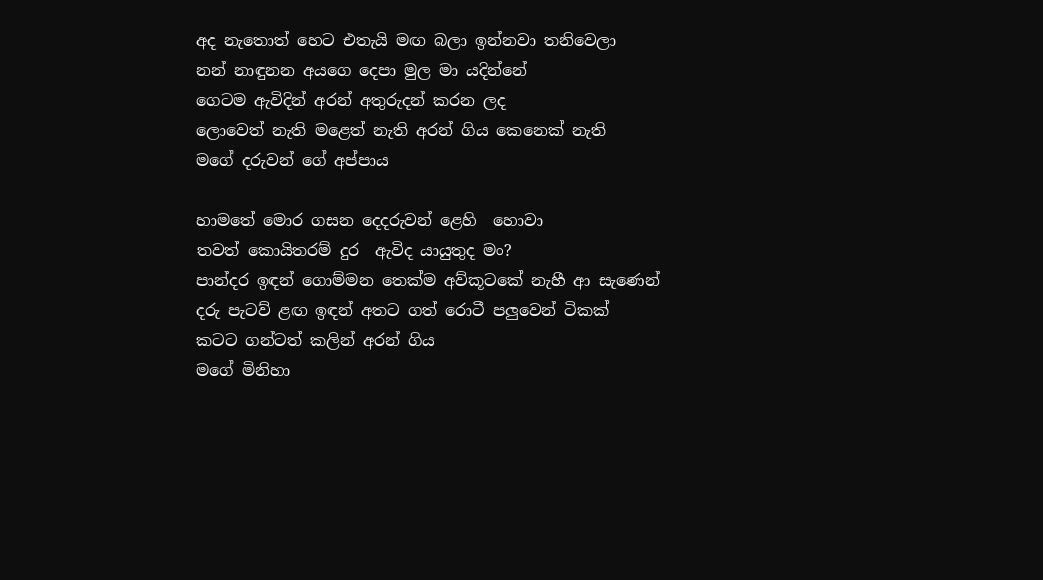අද නැතොත් හෙට එතැයි මඟ බලා ඉන්නවා තනිවෙලා
නන් නාඳුනන අයගෙ දෙපා මුල මා යදින්නේ
ගෙටම ඇවිදින් අරන් අතුරුදන් කරන ලද
ලොවෙත් නැති මළෙත් නැති අරන් ගිය කෙනෙක් නැති
මගේ දරුවන් ගේ අප්පාය

හාමතේ මොර ගසන දෙදරුවන් ළෙහි  හොවා
තවත් කොයිතරම් දුර  ඇවිද යායුතුද මං?
පාන්දර ඉඳන් ගොම්මන තෙක්ම අව්කූටකේ නැහී ආ සැණෙන්
දරු පැටව් ළඟ ඉඳන් අතට ගත් රොටී පලුවෙන් ටිකක්
කටට ගන්ටත් කලින් අරන් ගිය
මගේ මිනිහා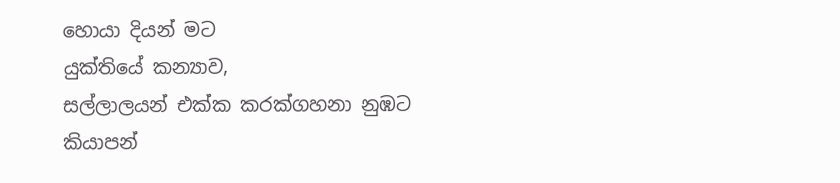හොයා දියන් මට
යුක්තියේ කන්‍යාව,
සල්ලාලයන් එක්ක කරක්ගහනා නුඹට
කියාපන්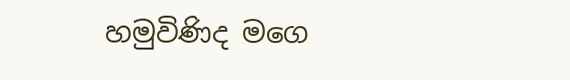හමුවිණිද මගෙ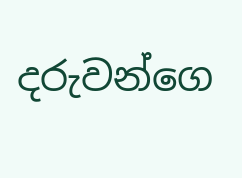දරුවන්ගෙ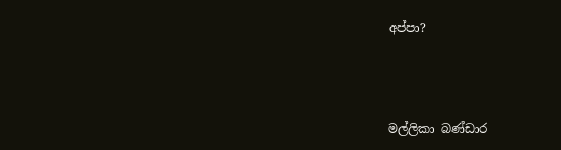අප්පා?



මල්ලිකා බණ්ඩාර